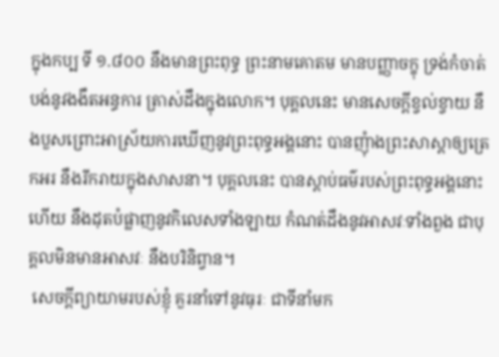ក្នុងកប្ប ទី ១.៨០០ នឹងមានព្រះពុទ្ធ ព្រះនាមគោតម មានបញ្ញាចក្ខុ ទ្រង់កំចាត់បង់នូវងងឹតអន្ធការ ត្រាស់ដឹងក្នុងលោក។ បុគ្គលនេះ មានសេចក្តីខ្វល់ខ្វាយ នឹងបួសព្រោះអាស្រ័យការឃើញនូវព្រះពុទ្ធអង្គនោះ បានញុំាងព្រះសាស្តាឲ្យត្រេកអរ នឹងរីករាយក្នុងសាសនា។ បុគ្គលនេះ បានស្តាប់ធម៌របស់ព្រះពុទ្ធអង្គនោះហើយ នឹងដុតបំផ្លាញនូវកិលេសទាំងឡាយ កំណត់ដឹងនូវអាសវៈទាំងពួង ជាបុគ្គលមិនមានអាសវៈ នឹងបរិនិព្វាន។
 សេចក្តីព្យាយាមរបស់ខ្ញុំ គួរនាំទៅនូវធុរៈ ជាទីនាំមក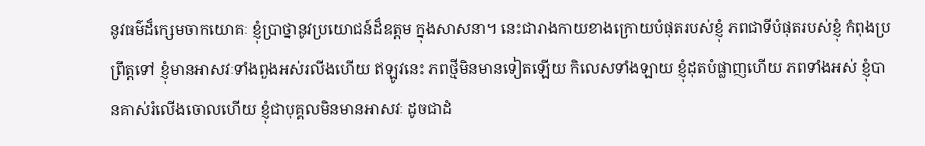នូវធម៌ដ៏ក្សេមចាកយោគៈ ខ្ញុំប្រាថ្នានូវប្រយោជន៍ដ៏ឧត្តម ក្នុងសាសនា។ នេះជារាងកាយខាងក្រោយបំផុតរបស់ខ្ញុំ ភពជាទីបំផុតរបស់ខ្ញុំ កំពុងប្រព្រឹត្តទៅ ខ្ញុំមានអាសវៈទាំងពួងអស់រលីងហើយ ឥឡូវនេះ ភពថ្មីមិនមានទៀតឡើយ កិលេសទាំងឡាយ ខ្ញុំដុតបំផ្លាញហើយ ភពទាំងអស់ ខ្ញុំបានគាស់រំលើងចោលហើយ ខ្ញុំជាបុគ្គលមិនមានអាសវៈ ដូចជាដំ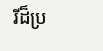រីដ៏ប្រ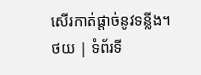សើរកាត់ផ្តាច់នូវទន្លីង។
ថយ | ទំព័រទី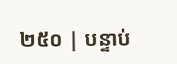២៥០ | បន្ទាប់